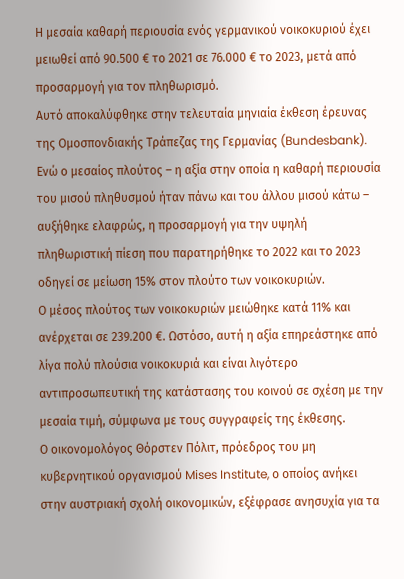Η μεσαία καθαρή περιουσία ενός γερμανικού νοικοκυριού έχει μειωθεί από 90.500 € το 2021 σε 76.000 € το 2023, μετά από προσαρμογή για τον πληθωρισμό.
Αυτό αποκαλύφθηκε στην τελευταία μηνιαία έκθεση έρευνας της Ομοσπονδιακής Τράπεζας της Γερμανίας (Bundesbank).
Ενώ ο μεσαίος πλούτος – η αξία στην οποία η καθαρή περιουσία του μισού πληθυσμού ήταν πάνω και του άλλου μισού κάτω – αυξήθηκε ελαφρώς, η προσαρμογή για την υψηλή πληθωριστική πίεση που παρατηρήθηκε το 2022 και το 2023 οδηγεί σε μείωση 15% στον πλούτο των νοικοκυριών.
Ο μέσος πλούτος των νοικοκυριών μειώθηκε κατά 11% και ανέρχεται σε 239.200 €. Ωστόσο, αυτή η αξία επηρεάστηκε από λίγα πολύ πλούσια νοικοκυριά και είναι λιγότερο αντιπροσωπευτική της κατάστασης του κοινού σε σχέση με την μεσαία τιμή, σύμφωνα με τους συγγραφείς της έκθεσης.
Ο οικονομολόγος Θόρστεν Πόλιτ, πρόεδρος του μη κυβερνητικού οργανισμού Mises Institute, ο οποίος ανήκει στην αυστριακή σχολή οικονομικών, εξέφρασε ανησυχία για τα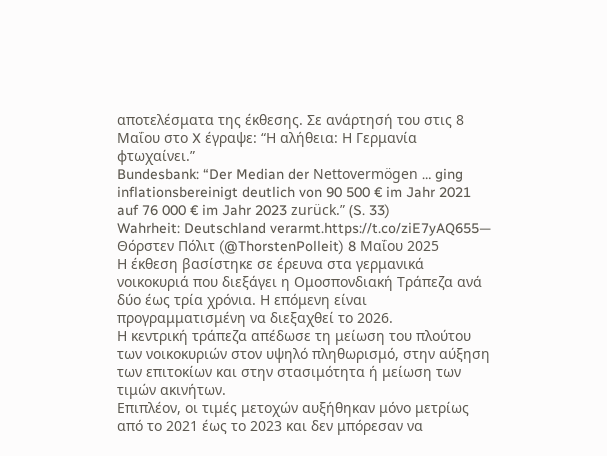αποτελέσματα της έκθεσης. Σε ανάρτησή του στις 8 Μαΐου στο X έγραψε: “Η αλήθεια: Η Γερμανία φτωχαίνει.”
Bundesbank: “Der Median der Nettovermögen … ging inflationsbereinigt deutlich von 90 500 € im Jahr 2021 auf 76 000 € im Jahr 2023 zurück.” (S. 33)
Wahrheit: Deutschland verarmt.https://t.co/ziE7yAQ655— Θόρστεν Πόλιτ (@ThorstenPolleit) 8 Μαΐου 2025
Η έκθεση βασίστηκε σε έρευνα στα γερμανικά νοικοκυριά που διεξάγει η Ομοσπονδιακή Τράπεζα ανά δύο έως τρία χρόνια. Η επόμενη είναι προγραμματισμένη να διεξαχθεί το 2026.
Η κεντρική τράπεζα απέδωσε τη μείωση του πλούτου των νοικοκυριών στον υψηλό πληθωρισμό, στην αύξηση των επιτοκίων και στην στασιμότητα ή μείωση των τιμών ακινήτων.
Επιπλέον, οι τιμές μετοχών αυξήθηκαν μόνο μετρίως από το 2021 έως το 2023 και δεν μπόρεσαν να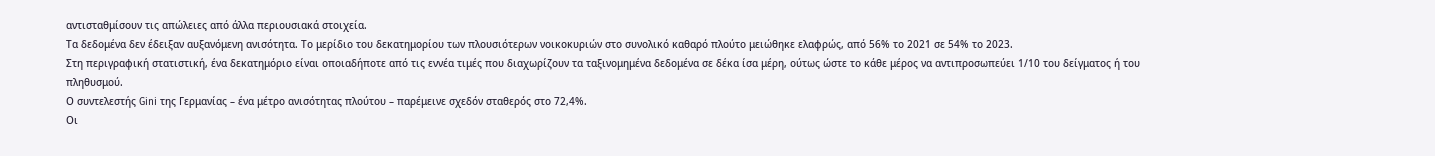αντισταθμίσουν τις απώλειες από άλλα περιουσιακά στοιχεία.
Τα δεδομένα δεν έδειξαν αυξανόμενη ανισότητα. Το μερίδιο του δεκατημορίου των πλουσιότερων νοικοκυριών στο συνολικό καθαρό πλούτο μειώθηκε ελαφρώς, από 56% το 2021 σε 54% το 2023.
Στη περιγραφική στατιστική, ένα δεκατημόριο είναι οποιαδήποτε από τις εννέα τιμές που διαχωρίζουν τα ταξινομημένα δεδομένα σε δέκα ίσα μέρη, ούτως ώστε το κάθε μέρος να αντιπροσωπεύει 1/10 του δείγματος ή του πληθυσμού.
Ο συντελεστής Gini της Γερμανίας – ένα μέτρο ανισότητας πλούτου – παρέμεινε σχεδόν σταθερός στο 72,4%.
Οι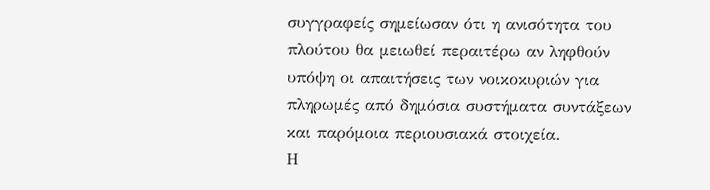συγγραφείς σημείωσαν ότι η ανισότητα του πλούτου θα μειωθεί περαιτέρω αν ληφθούν υπόψη οι απαιτήσεις των νοικοκυριών για πληρωμές από δημόσια συστήματα συντάξεων και παρόμοια περιουσιακά στοιχεία.
Η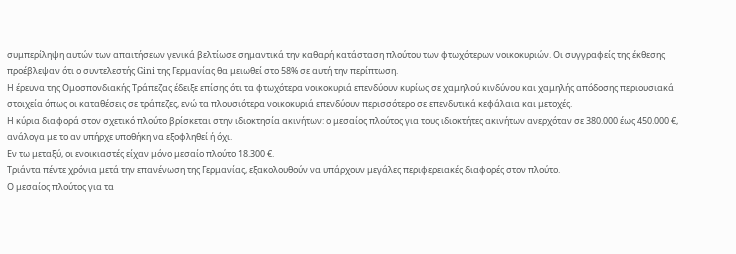συμπερίληψη αυτών των απαιτήσεων γενικά βελτίωσε σημαντικά την καθαρή κατάσταση πλούτου των φτωχότερων νοικοκυριών. Οι συγγραφείς της έκθεσης προέβλεψαν ότι ο συντελεστής Gini της Γερμανίας θα μειωθεί στο 58% σε αυτή την περίπτωση.
Η έρευνα της Ομοσπονδιακής Τράπεζας έδειξε επίσης ότι τα φτωχότερα νοικοκυριά επενδύουν κυρίως σε χαμηλού κινδύνου και χαμηλής απόδοσης περιουσιακά στοιχεία όπως οι καταθέσεις σε τράπεζες, ενώ τα πλουσιότερα νοικοκυριά επενδύουν περισσότερο σε επενδυτικά κεφάλαια και μετοχές.
Η κύρια διαφορά στον σχετικό πλούτο βρίσκεται στην ιδιοκτησία ακινήτων: ο μεσαίος πλούτος για τους ιδιοκτήτες ακινήτων ανερχόταν σε 380.000 έως 450.000 €, ανάλογα με το αν υπήρχε υποθήκη να εξοφληθεί ή όχι.
Εν τω μεταξύ, οι ενοικιαστές είχαν μόνο μεσαίο πλούτο 18.300 €.
Τριάντα πέντε χρόνια μετά την επανένωση της Γερμανίας, εξακολουθούν να υπάρχουν μεγάλες περιφερειακές διαφορές στον πλούτο.
Ο μεσαίος πλούτος για τα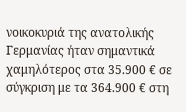νοικοκυριά της ανατολικής Γερμανίας ήταν σημαντικά χαμηλότερος στα 35.900 € σε σύγκριση με τα 364.900 € στη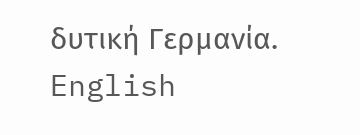δυτική Γερμανία.
English